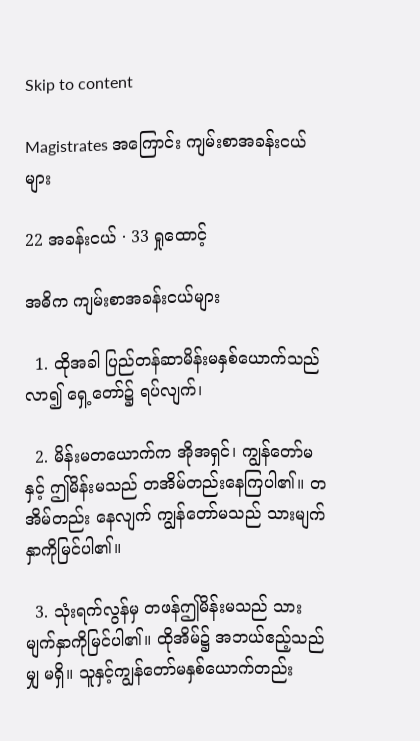Skip to content

Magistrates အကြောင်း ကျမ်းစာအခန်းငယ်များ

22 အခန်းငယ် · 33 ရှုထောင့်

အဓိက ကျမ်းစာအခန်းငယ်များ

  1. ထိုအခါ ပြည်တန်ဆာမိန်းမနှစ်ယောက်သည် လာ၍ ရှေ့တော်၌ ရပ်လျက်၊

  2. မိန်းမတယောက်က အိုအရှင်၊ ကျွန်တော်မနှင့် ဤမိန်းမသည် တအိမ်တည်းနေကြပါ၏။ တအိမ်တည်း နေလျက် ကျွန်တော်မသည် သားမျက်နှာကိုမြင်ပါ၏။

  3. သုံးရက်လွန်မှ တဖန်ဤမိန်းမသည် သား မျက်နှာကိုမြင်ပါ၏။ ထိုအိမ်၌ အဘယ်ဧည့်သည်မျှ မရှိ။ သူနှင့်ကျွန်တော်မနှစ်ယောက်တည်း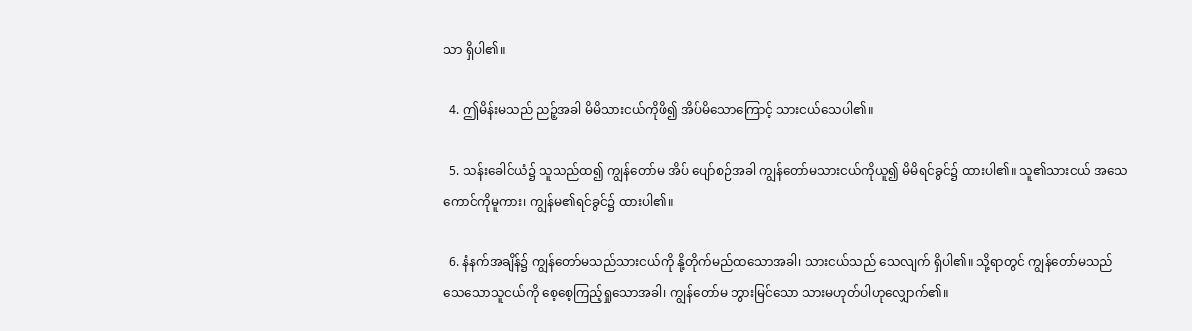သာ ရှိပါ၏။

  4. ဤမိန်းမသည် ညဉ့်အခါ မိမိသားငယ်ကိုဖိ၍ အိပ်မိသောကြောင့် သားငယ်သေပါ၏။

  5. သန်းခေါင်ယံ၌ သူသည်ထ၍ ကျွန်တော်မ အိပ် ပျော်စဉ်အခါ ကျွန်တော်မသားငယ်ကိုယူ၍ မိမိရင်ခွင်၌ ထားပါ၏။ သူ၏သားငယ် အသေကောင်ကိုမူကား၊ ကျွန်မ၏ရင်ခွင်၌ ထားပါ၏။

  6. နံနက်အချိန်၌ ကျွန်တော်မသည်သားငယ်ကို နို့တိုက်မည်ထသောအခါ၊ သားငယ်သည် သေလျက် ရှိပါ၏။ သို့ရာတွင် ကျွန်တော်မသည် သေသောသူငယ်ကို စေ့စေ့ကြည့်ရှုသောအခါ၊ ကျွန်တော်မ ဘွားမြင်သော သားမဟုတ်ပါဟုလျှောက်၏။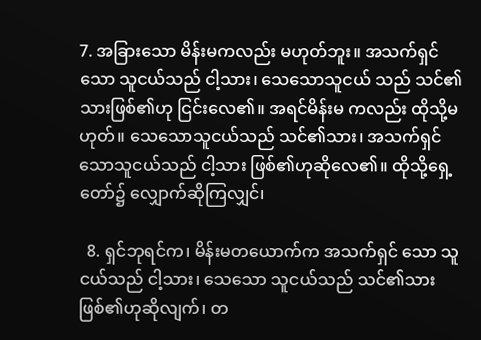7. အခြားသော မိန်းမကလည်း မဟုတ်ဘူး။ အသက်ရှင်သော သူငယ်သည် ငါ့သား၊ သေသောသူငယ် သည် သင်၏သားဖြစ်၏ဟု ငြင်းလေ၏။ အရင်မိန်းမ ကလည်း ထိုသို့မဟုတ်။ သေသောသူငယ်သည် သင်၏သား၊ အသက်ရှင်သောသူငယ်သည် ငါ့သား ဖြစ်၏ဟုဆိုလေ၏။ ထိုသို့ရှေ့တော်၌ လျှောက်ဆိုကြလျှင်၊

  8. ရှင်ဘုရင်က၊ မိန်းမတယောက်က အသက်ရှင် သော သူငယ်သည် ငါ့သား၊ သေသော သူငယ်သည် သင်၏သားဖြစ်၏ဟုဆိုလျက်၊ တ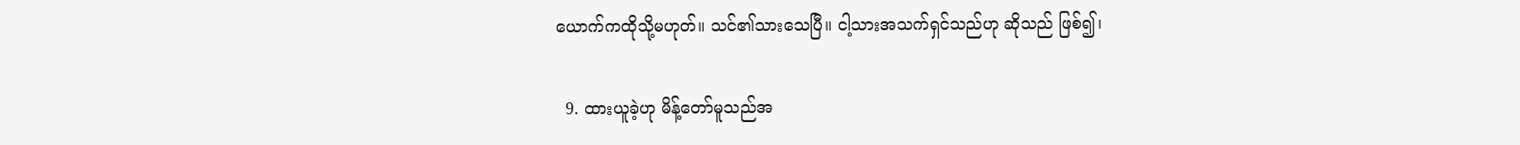ယောက်ကထိုသို့မဟုတ်။ သင်၏သားသေပြီ။ ငါ့သားအသက်ရှင်သည်ဟု ဆိုသည် ဖြစ်၍၊

  9. ထားယူခဲ့ဟု မိန့်တော်မူသည်အ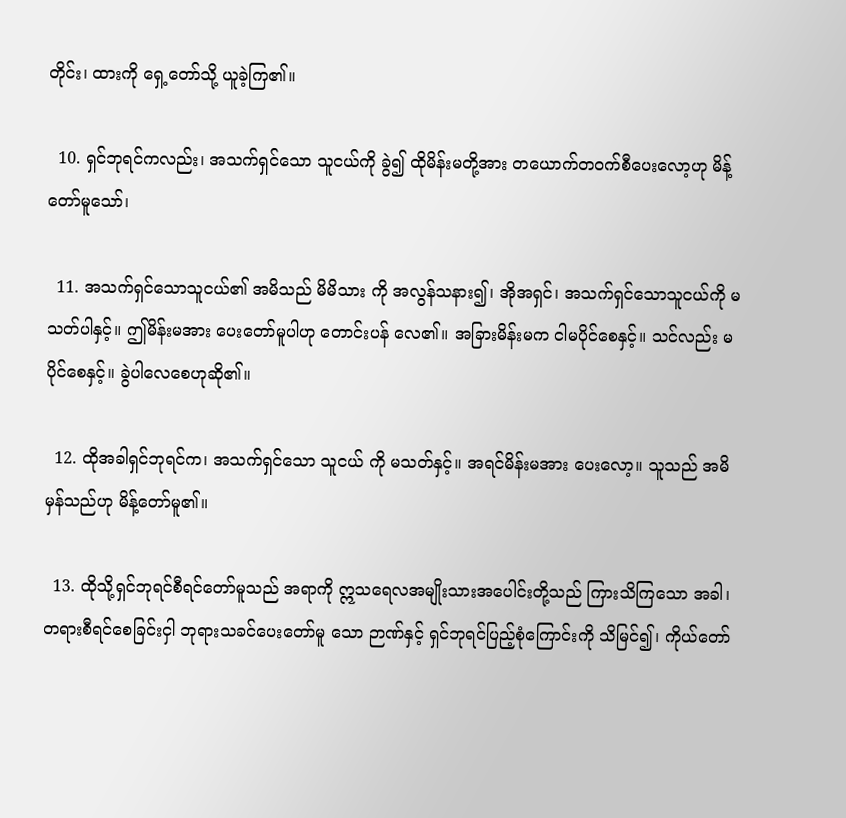တိုင်း၊ ထားကို ရှေ့တော်သို့ ယူခဲ့ကြ၏။

  10. ရှင်ဘုရင်ကလည်း၊ အသက်ရှင်သော သူငယ်ကို ခွဲ၍ ထိုမိန်းမတို့အား တယောက်တဝက်စီပေးလော့ဟု မိန့်တော်မူသော်၊

  11. အသက်ရှင်သောသူငယ်၏ အမိသည် မိမိသား ကို အလွန်သနား၍၊ အိုအရှင်၊ အသက်ရှင်သောသူငယ်ကို မသတ်ပါနှင့်။ ဤမိန်းမအား ပေးတော်မူပါဟု တောင်းပန် လေ၏။ အခြားမိန်းမက ငါမပိုင်စေနှင့်။ သင်လည်း မပိုင်စေနှင့်။ ခွဲပါလေစေဟုဆို၏။

  12. ထိုအခါရှင်ဘုရင်က၊ အသက်ရှင်သော သူငယ် ကို မသတ်နှင့်။ အရင်မိန်းမအား ပေးလော့။ သူသည် အမိမှန်သည်ဟု မိန့်တော်မူ၏။

  13. ထိုသို့ရှင်ဘုရင်စီရင်တော်မူသည် အရာကို ဣသရေလအမျိုးသားအပေါင်းတို့သည် ကြားသိကြသော အခါ၊ တရားစီရင်စေခြင်းငှါ ဘုရားသခင်ပေးတော်မူ သော ဉာဏ်နှင့် ရှင်ဘုရင်ပြည့်စုံကြောင်းကို သိမြင်၍၊ ကိုယ်တော်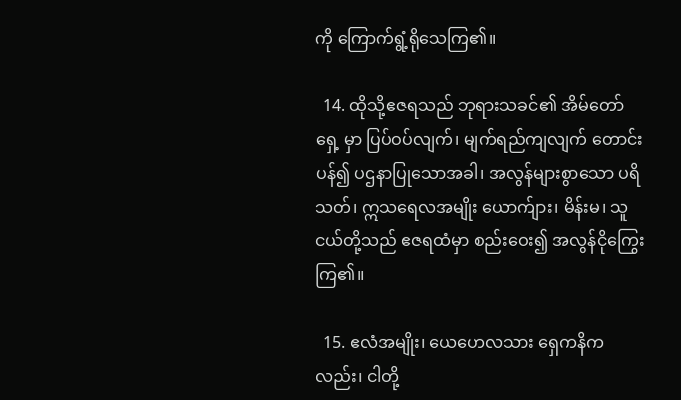ကို ကြောက်ရွံ့ရိုသေကြ၏။

  14. ထိုသို့ဧဇရသည် ဘုရားသခင်၏ အိမ်တော်ရှေ့ မှာ ပြပ်ဝပ်လျက်၊ မျက်ရည်ကျလျက် တောင်းပန်၍ ပဌနာပြုသောအခါ၊ အလွန်များစွာသော ပရိသတ်၊ ဣသရေလအမျိုး ယောက်ျား၊ မိန်းမ၊ သူငယ်တို့သည် ဧဇရထံမှာ စည်းဝေး၍ အလွန်ငိုကြွေးကြ၏။

  15. ဧလံအမျိုး၊ ယေဟေလသား ရှေကနိကလည်း၊ ငါတို့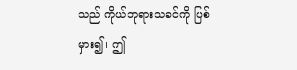သည် ကိုယ်ဘုရားသခင်ကို ပြစ်မှား၍၊ ဤ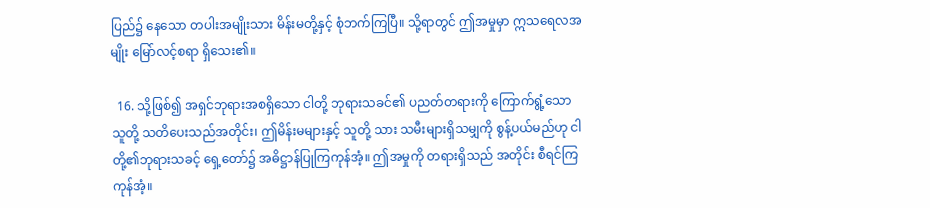ပြည်၌ နေသော တပါးအမျိုးသား မိန်းမတို့နှင့် စုံဘက်ကြပြီ။ သို့ရာတွင် ဤအမှုမှာ ဣသရေလအမျိုး မြော်လင့်စရာ ရှိသေး၏။

  16. သို့ဖြစ်၍ အရှင်ဘုရားအစရှိသော ငါတို့ ဘုရားသခင်၏ ပညတ်တရားကို ကြောက်ရွံ့သောသူတို့ သတိပေးသည်အတိုင်း၊ ဤမိန်းမများနှင့် သူတို့ သား သမီးများရှိသမျှကို စွန့်ပယ်မည်ဟု ငါတို့၏ဘုရားသခင့် ရှေ့တော်၌ အဓိဋ္ဌာန်ပြုကြကုန်အံ့။ ဤအမှုကို တရားရှိသည် အတိုင်း စီရင်ကြကုန်အံ့။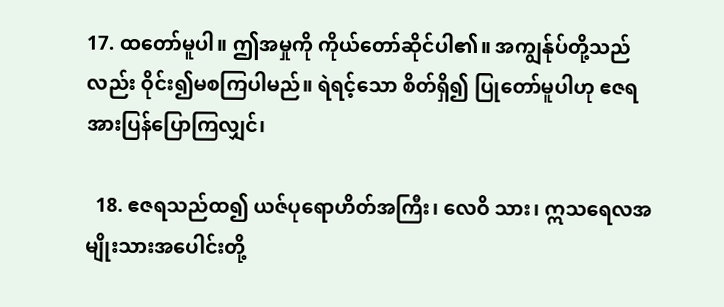17. ထတော်မူပါ။ ဤအမှုကို ကိုယ်တော်ဆိုင်ပါ၏။ အကျွန်ုပ်တို့သည်လည်း ဝိုင်း၍မစကြပါမည်။ ရဲရင့်သော စိတ်ရှိ၍ ပြုတော်မူပါဟု ဧဇရအားပြန်ပြောကြလျှင်၊

  18. ဧဇရသည်ထ၍ ယဇ်ပုရောဟိတ်အကြီး၊ လေဝိ သား၊ ဣသရေလအမျိုးသားအပေါင်းတို့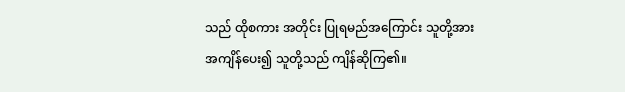သည် ထိုစကား အတိုင်း ပြုရမည်အကြောင်း သူတို့အား အကျိန်ပေး၍ သူတို့သည် ကျိန်ဆိုကြ၏။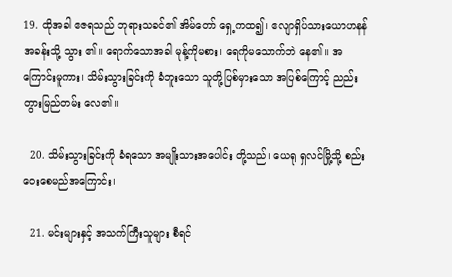19. ထိုအခါ ဧဇရသည် ဘုရားသခင်၏ အိမ်တော် ရှေ့ကထ၍၊ ဧလျာရှိပ်သားယောဟနန် အခန်းသို့ သွား ၏။ ရောက်သောအခါ မုန့်ကိုမစား၊ ရေကိုမသောက်ဘဲ နေ၏။ အကြောင်းမူကား၊ သိမ်းသွားခြင်းကို ခံဘူးသော သူတို့ပြစ်မှားသော အပြစ်ကြောင့် ညည်းတွားမြည်တမ်း လေ၏။

  20. သိမ်းသွားခြင်းကို ခံရသော အမျိုးသားအပေါင်း တို့သည်၊ ယေရု ရှလင်မြို့သို့ စည်းဝေးစေမည်အကြောင်း၊

  21. မင်းများနှင့် အသက်ကြီးသူများ စီရင်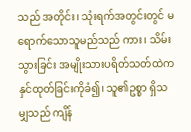သည် အတိုင်း၊ သုံးရက်အတွင်းတွင် မရောက်သောသူမည်သည် ကား၊ သိမ်းသွားခြင်း အမျိုးသားပရိတ်သတ်ထဲက နှင်ထုတ်ခြင်းကိုခံ၍၊ သူ၏ဥစ္စာ ရှိသမျှသည် ကျိန်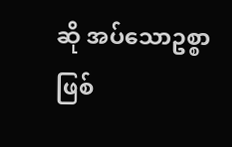ဆို အပ်သောဥစ္စာဖြစ်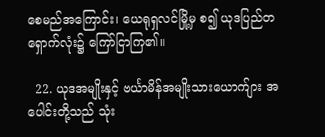စေမည်အကြောင်း၊ ယေရုရှလင်မြို့မှ စ၍ ယုဒပြည်တရှောက်လုံး၌ ကြော်ငြာကြ၏။

  22. ယုဒအမျိုးနှင့် ဗင်္ယာမိန်အမျိုးသားယောက်ျား အပေါင်းတို့သည် သုံး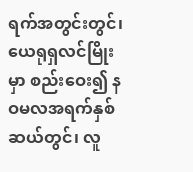ရက်အတွင်းတွင်၊ ယေရုရှလင်မြိုးမှာ စည်းဝေး၍ နဝမလအရက်နှစ်ဆယ်တွင်၊ လူ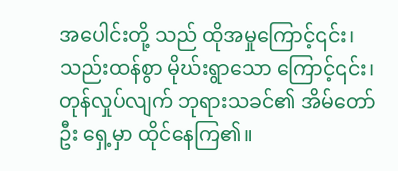အပေါင်းတို့ သည် ထိုအမှုကြောင့်၎င်း၊ သည်းထန်စွာ မိုဃ်းရွာသော ကြောင့်၎င်း၊ တုန်လှုပ်လျက် ဘုရားသခင်၏ အိမ်တော်ဦး ရှေ့မှာ ထိုင်နေကြ၏။